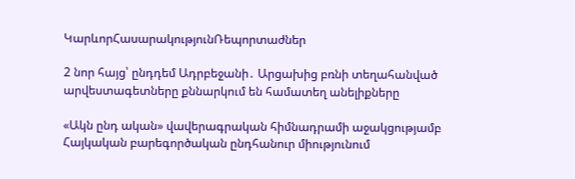ԿարևորՀասարակությունՌեպորտաժներ

2 նոր հայց՝ ընդդեմ Ադրբեջանի․ Արցախից բռնի տեղահանված արվեստագետները քննարկում են համատեղ անելիքները

«Ակն ընդ ական» վավերագրական հիմնադրամի աջակցությամբ Հայկական բարեգործական ընդհանուր միությունում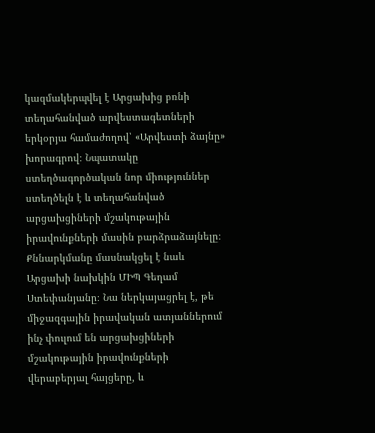կազմակերպվել է Արցախից բռնի տեղահանված արվեստագետների երկօրյա համաժողով՝ «Արվեստի ձայնը» խորագրով։ Նպատակը ստեղծագործական նոր միություններ ստեղծելն է և տեղահանված արցախցիների մշակութային իրավունքների մասին բարձրաձայնելը։ Քննարկմանը մասնակցել է նաև Արցախի նախկին ՄԻՊ Գեղամ Ստեփանյանը։ Նա ներկայացրել է, թե միջազգային իրավական ատյաններում ինչ փուլում են արցախցիների մշակութային իրավունքների վերաբերյալ հայցերը, և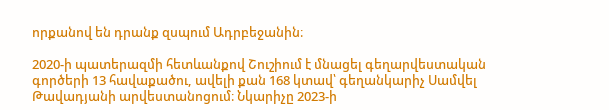որքանով են դրանք զսպում Ադրբեջանին։

2020-ի պատերազմի հետևանքով Շուշիում է մնացել գեղարվեստական գործերի 13 հավաքածու, ավելի քան 168 կտավ՝ գեղանկարիչ Սամվել Թավադյանի արվեստանոցում։ Նկարիչը 2023-ի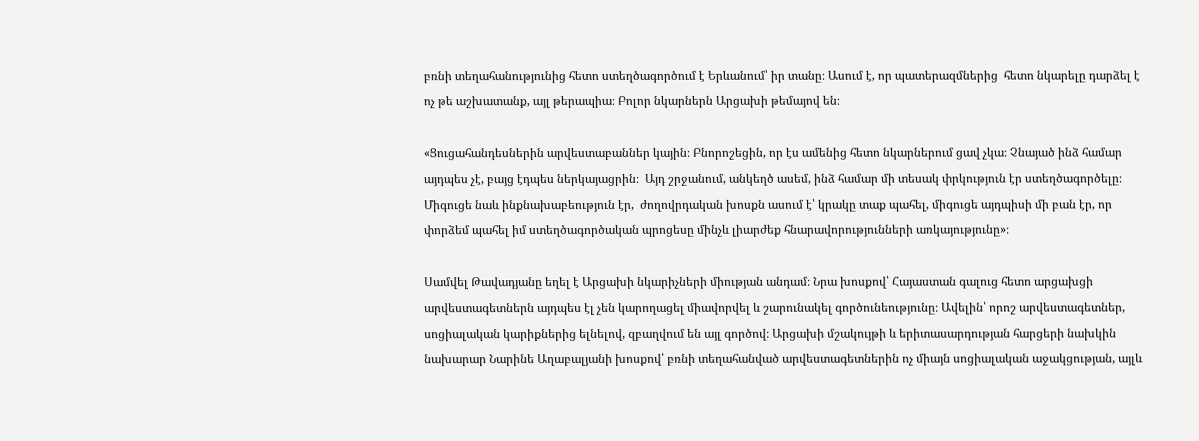բռնի տեղահանությունից հետո ստեղծագործում է Երևանում՝ իր տանը։ Ասում է, որ պատերազմներից  հետո նկարելը դարձել է ոչ թե աշխատանք, այլ թերապիա։ Բոլոր նկարներն Արցախի թեմայով են։

«Ցուցահանդեսներին արվեստաբաններ կային։ Բնորոշեցին, որ էս ամենից հետո նկարներում ցավ չկա։ Չնայած ինձ համար այդպես չէ, բայց էդպես ներկայացրին։  Այդ շրջանում, անկեղծ ասեմ, ինձ համար մի տեսակ փրկություն էր ստեղծագործելը։ Միգուցե նաև ինքնախաբեություն էր,  ժողովրդական խոսքն ասում է՝ կրակը տաք պահել, միգուցե այդպիսի մի բան էր, որ փորձեմ պահել իմ ստեղծագործական պրոցեսը մինչև լիարժեք հնարավորությունների առկայությունը»։

Սամվել Թավադյանը եղել է Արցախի նկարիչների միության անդամ։ Նրա խոսքով՝ Հայաստան գալուց հետո արցախցի արվեստագետներն այդպես էլ չեն կարողացել միավորվել և շարունակել գործունեությունը։ Ավելին՝ որոշ արվեստագետներ, սոցիալական կարիքներից ելնելով, զբաղվում են այլ գործով։ Արցախի մշակույթի և երիտասարդության հարցերի նախկին նախարար Նարինե Աղաբալյանի խոսքով՝ բռնի տեղահանված արվեստագետներին ոչ միայն սոցիալական աջակցության, այլև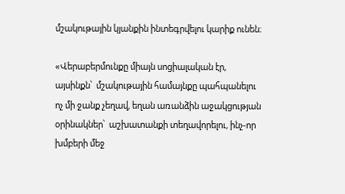մշակութային կյանքին ինտեգրվելու կարիք ունեն։

«Վերաբերմունքը միայն սոցիալական էր, այսինքն՝  մշակութային համայնքը պահպանելու ոչ մի ջանք չեղավ, եղան առանձին աջակցության օրինակներ՝  աշխատանքի տեղավորելու, ինչ-որ խմբերի մեջ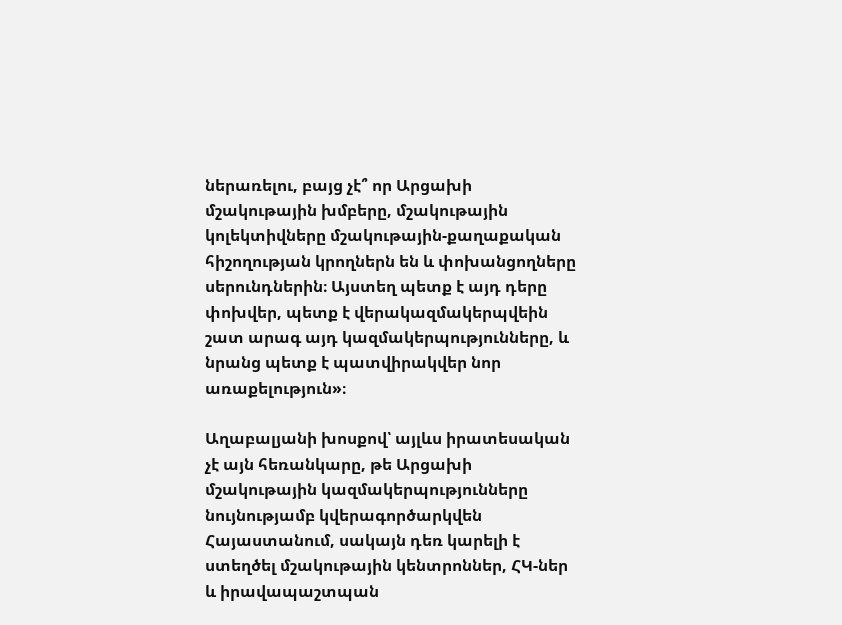ներառելու, բայց չէ՞ որ Արցախի մշակութային խմբերը, մշակութային կոլեկտիվները մշակութային-քաղաքական հիշողության կրողներն են և փոխանցողները սերունդներին։ Այստեղ պետք է այդ դերը փոխվեր, պետք է վերակազմակերպվեին շատ արագ այդ կազմակերպությունները, և նրանց պետք է պատվիրակվեր նոր առաքելություն»։

Աղաբալյանի խոսքով՝ այլևս իրատեսական չէ այն հեռանկարը, թե Արցախի մշակութային կազմակերպությունները նույնությամբ կվերագործարկվեն Հայաստանում, սակայն դեռ կարելի է ստեղծել մշակութային կենտրոններ, ՀԿ-ներ և իրավապաշտպան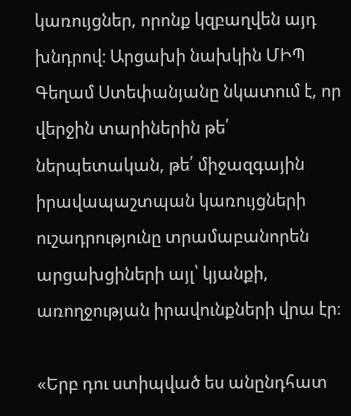կառույցներ, որոնք կզբաղվեն այդ խնդրով։ Արցախի նախկին ՄԻՊ Գեղամ Ստեփանյանը նկատում է, որ վերջին տարիներին թե՛ ներպետական, թե՛ միջազգային իրավապաշտպան կառույցների ուշադրությունը տրամաբանորեն արցախցիների այլ՝ կյանքի, առողջության իրավունքների վրա էր։

«Երբ դու ստիպված ես անընդհատ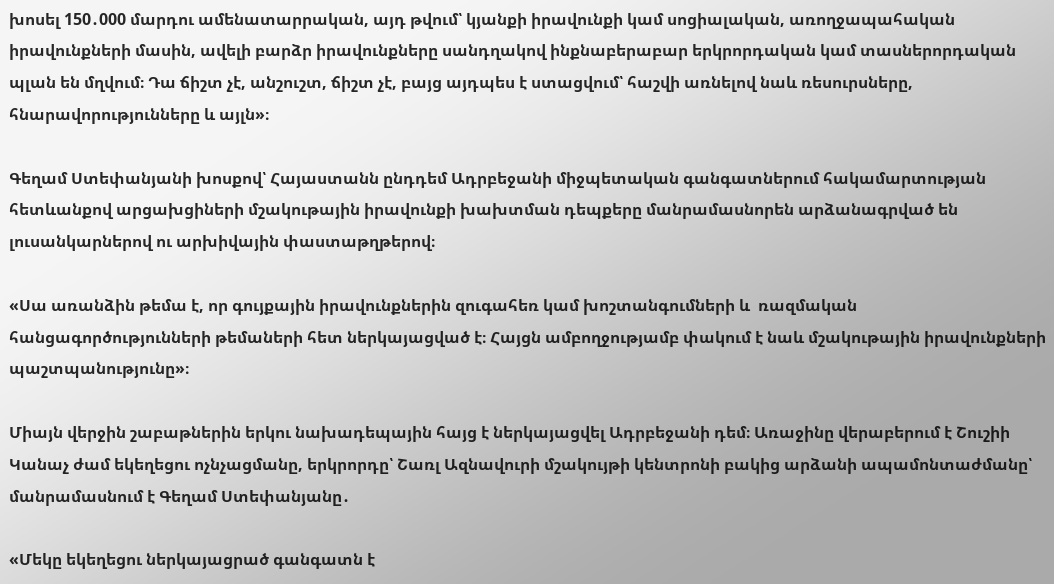խոսել 150․000 մարդու ամենատարրական, այդ թվում՝ կյանքի իրավունքի կամ սոցիալական, առողջապահական իրավունքների մասին, ավելի բարձր իրավունքները սանդղակով ինքնաբերաբար երկրորդական կամ տասներորդական պլան են մղվում։ Դա ճիշտ չէ, անշուշտ, ճիշտ չէ, բայց այդպես է ստացվում՝ հաշվի առնելով նաև ռեսուրսները, հնարավորությունները և այլն»։

Գեղամ Ստեփանյանի խոսքով՝ Հայաստանն ընդդեմ Ադրբեջանի միջպետական գանգատներում հակամարտության հետևանքով արցախցիների մշակութային իրավունքի խախտման դեպքերը մանրամասնորեն արձանագրված են  լուսանկարներով ու արխիվային փաստաթղթերով։

«Սա առանձին թեմա է, որ գույքային իրավունքներին զուգահեռ կամ խոշտանգումների և  ռազմական հանցագործությունների թեմաների հետ ներկայացված է։ Հայցն ամբողջությամբ փակում է նաև մշակութային իրավունքների պաշտպանությունը»։

Միայն վերջին շաբաթներին երկու նախադեպային հայց է ներկայացվել Ադրբեջանի դեմ։ Առաջինը վերաբերում է Շուշիի Կանաչ ժամ եկեղեցու ոչնչացմանը, երկրորդը՝ Շառլ Ազնավուրի մշակույթի կենտրոնի բակից արձանի ապամոնտաժմանը՝ մանրամասնում է Գեղամ Ստեփանյանը․

«Մեկը եկեղեցու ներկայացրած գանգատն է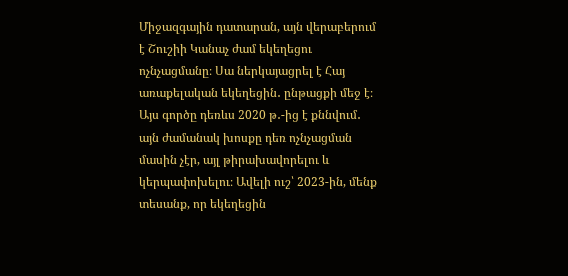Միջազգային դատարան, այն վերաբերում է Շուշիի Կանաչ ժամ եկեղեցու ոչնչացմանը։ Սա ներկայացրել է Հայ առաքելական եկեղեցին․ ընթացքի մեջ է։ Այս գործը դեռևս 2020 թ․-ից է քննվում․ այն ժամանակ խոսքը դեռ ոչնչացման մասին չէր, այլ թիրախավորելու և կերպափոխելու։ Ավելի ուշ՝ 2023-ին, մենք տեսանք, որ եկեղեցին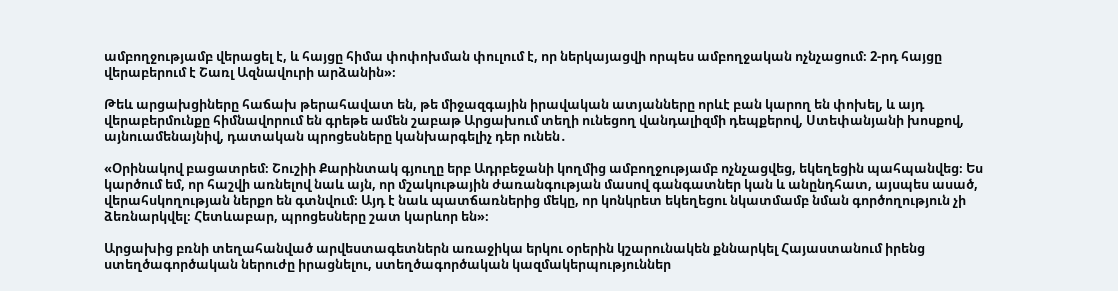ամբողջությամբ վերացել է, և հայցը հիմա փոփոխման փուլում է, որ ներկայացվի որպես ամբողջական ոչնչացում։ 2-րդ հայցը վերաբերում է Շառլ Ազնավուրի արձանին»։

Թեև արցախցիները հաճախ թերահավատ են, թե միջազգային իրավական ատյանները որևէ բան կարող են փոխել, և այդ վերաբերմունքը հիմնավորում են գրեթե ամեն շաբաթ Արցախում տեղի ունեցող վանդալիզմի դեպքերով, Ստեփանյանի խոսքով, այնուամենայնիվ, դատական պրոցեսները կանխարգելիչ դեր ունեն․

«Օրինակով բացատրեմ։ Շուշիի Քարինտակ գյուղը երբ Ադրբեջանի կողմից ամբողջությամբ ոչնչացվեց, եկեղեցին պահպանվեց։ Ես կարծում եմ, որ հաշվի առնելով նաև այն, որ մշակութային ժառանգության մասով գանգատներ կան և անընդհատ, այսպես ասած, վերահսկողության ներքո են գտնվում։ Այդ է նաև պատճառներից մեկը, որ կոնկրետ եկեղեցու նկատմամբ նման գործողություն չի ձեռնարկվել։ Հետևաբար, պրոցեսները շատ կարևոր են»։

Արցախից բռնի տեղահանված արվեստագետներն առաջիկա երկու օրերին կշարունակեն քննարկել Հայաստանում իրենց ստեղծագործական ներուժը իրացնելու, ստեղծագործական կազմակերպություններ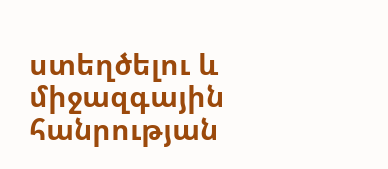ստեղծելու և միջազգային հանրության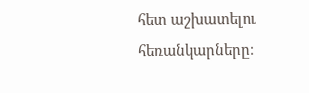հետ աշխատելու հեռանկարները։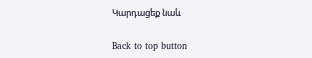Կարդացեք նաև

Back to top button